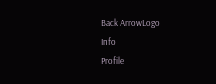Back ArrowLogo
Info
Profile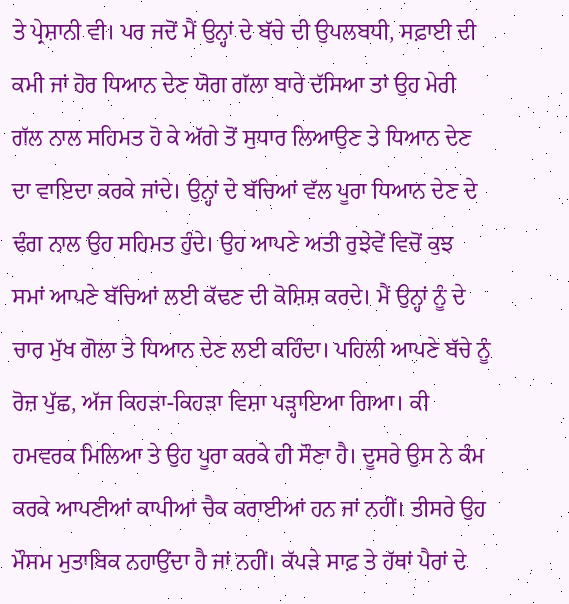ਤੇ ਪ੍ਰੇਸ਼ਾਨੀ ਵੀ। ਪਰ ਜਦੋਂ ਮੈਂ ਉਨ੍ਹਾਂ ਦੇ ਬੱਚੇ ਦੀ ਉਪਲਬਧੀ, ਸਫ਼ਾਈ ਦੀ ਕਮੀ ਜਾਂ ਹੋਰ ਧਿਆਨ ਦੇਣ ਯੋਗ ਗੱਲਾ ਬਾਰੇ ਦੱਸਿਆ ਤਾਂ ਉਹ ਮੇਰੀ ਗੱਲ ਨਾਲ ਸਹਿਮਤ ਹੋ ਕੇ ਅੱਗੇ ਤੋਂ ਸੁਧਾਰ ਲਿਆਉਣ ਤੇ ਧਿਆਨ ਦੇਣ ਦਾ ਵਾਇਦਾ ਕਰਕੇ ਜਾਂਦੇ। ਉਨ੍ਹਾਂ ਦੇ ਬੱਚਿਆਂ ਵੱਲ ਪੂਰਾ ਧਿਆਨ ਦੇਣ ਦੇ ਢੰਗ ਨਾਲ ਉਹ ਸਹਿਮਤ ਹੁੰਦੇ। ਉਹ ਆਪਣੇ ਅਤੀ ਰੁਝੇਵੇਂ ਵਿਚੋਂ ਕੁਝ ਸਮਾਂ ਆਪਣੇ ਬੱਚਿਆਂ ਲਈ ਕੱਢਣ ਦੀ ਕੋਸ਼ਿਸ਼ ਕਰਦੇ। ਮੈਂ ਉਨ੍ਹਾਂ ਨੂੰ ਦੇ ਚਾਰ ਮੁੱਖ ਗੋਲਾ ਤੇ ਧਿਆਨ ਦੇਣ ਲਈ ਕਹਿੰਦਾ। ਪਹਿਲੀ ਆਪਣੇ ਬੱਚੇ ਨੂੰ ਰੋਜ਼ ਪੁੱਛ, ਅੱਜ ਕਿਹੜਾ-ਕਿਹੜਾ ਵਿਸ਼ਾ ਪੜ੍ਹਾਇਆ ਗਿਆ। ਕੀ ਹਮਵਰਕ ਮਿਲਿਆ ਤੇ ਉਹ ਪੂਰਾ ਕਰਕੇ ਹੀ ਸੌਣਾ ਹੈ। ਦੂਸਰੇ ਉਸ ਨੇ ਕੰਮ ਕਰਕੇ ਆਪਣੀਆਂ ਕਾਪੀਆਂ ਚੈਕ ਕਰਾਈਆਂ ਹਨ ਜਾਂ ਨਹੀਂ। ਤੀਸਰੇ ਉਹ ਮੌਸਮ ਮੁਤਾਬਿਕ ਨਹਾਉਂਦਾ ਹੈ ਜਾਂ ਨਹੀਂ। ਕੱਪੜੇ ਸਾਫ਼ ਤੇ ਹੱਥਾਂ ਪੈਰਾਂ ਦੇ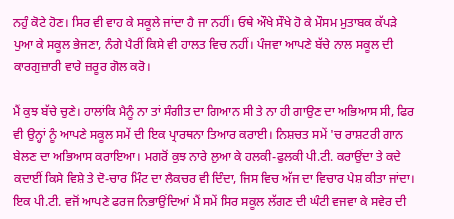ਨਹੁੰ ਕੋਟੇ ਹੋਣ। ਸਿਰ ਵੀ ਵਾਹ ਕੇ ਸਕੂਲੇ ਜਾਂਦਾ ਹੈ ਜਾ ਨਹੀਂ। ਓਥੇ ਔਖੇ ਸੌਖੇ ਹੋ ਕੇ ਮੌਸਮ ਮੁਤਾਬਕ ਕੱਪੜੇ ਪੁਆ ਕੇ ਸਕੂਲ ਭੇਜਣਾ, ਨੰਗੇ ਪੈਰੀਂ ਕਿਸੇ ਵੀ ਹਾਲਤ ਵਿਚ ਨਹੀਂ। ਪੰਜਵਾ ਆਪਣੇ ਬੱਚੇ ਨਾਲ ਸਕੂਲ ਦੀ ਕਾਰਗੁਜ਼ਾਰੀ ਵਾਰੇ ਜ਼ਰੂਰ ਗੋਲ ਕਰੋ।

ਮੈਂ ਕੁਝ ਬੱਚੇ ਚੁਣੇ। ਹਾਲਾਂਕਿ ਮੈਨੂੰ ਨਾ ਤਾਂ ਸੰਗੀਤ ਦਾ ਗਿਆਨ ਸੀ ਤੇ ਨਾ ਹੀ ਗਾਉਣ ਦਾ ਅਭਿਆਸ ਸੀ, ਫਿਰ ਵੀ ਉਨ੍ਹਾਂ ਨੂੰ ਆਪਣੇ ਸਕੂਲ ਸਮੇਂ ਦੀ ਇਕ ਪ੍ਰਾਰਥਨਾ ਤਿਆਰ ਕਰਾਈ। ਨਿਸ਼ਚਤ ਸਮੇਂ 'ਚ ਰਾਸ਼ਟਰੀ ਗਾਨ ਬੇਲਣ ਦਾ ਅਭਿਆਸ ਕਰਾਇਆ। ਮਗਰੋਂ ਕੁਝ ਨਾਰੇ ਲੁਆ ਕੇ ਹਲਕੀ-ਫੁਲਕੀ ਪੀ.ਟੀ. ਕਰਾਉਂਦਾ ਤੇ ਕਦੇ ਕਦਾਈਂ ਕਿਸੇ ਵਿਸ਼ੇ ਤੇ ਦੋ-ਚਾਰ ਮਿੰਟ ਦਾ ਲੈਕਚਰ ਵੀ ਦਿੰਦਾ, ਜਿਸ ਵਿਚ ਅੱਜ ਦਾ ਵਿਚਾਰ ਪੇਸ਼ ਕੀਤਾ ਜਾਂਦਾ। ਇਕ ਪੀ.ਟੀ. ਵਜੋਂ ਆਪਣੇ ਫਰਜ ਨਿਭਾਉਂਦਿਆਂ ਮੈਂ ਸਮੇਂ ਸਿਰ ਸਕੂਲ ਲੱਗਣ ਦੀ ਘੰਟੀ ਵਜਵਾ ਕੇ ਸਵੇਰ ਦੀ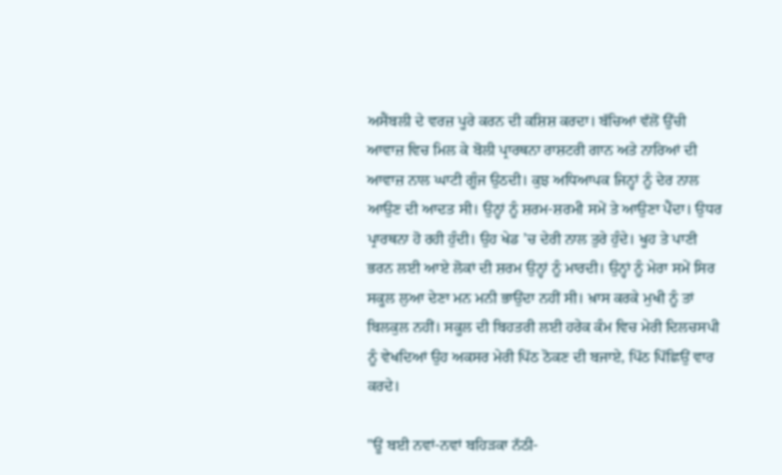ਅਸੈਂਬਲੀ ਦੇ ਵਰਜ਼ ਪੂਰੇ ਕਰਨ ਦੀ ਕਸ਼ਿਸ਼ ਕਰਦਾ। ਬੱਚਿਆਂ ਵੱਲੋਂ ਉੱਚੀ ਆਵਾਜ਼ ਵਿਚ ਮਿਲ ਕੇ ਬੋਲੀ ਪ੍ਰਾਰਥਨਾ ਰਾਸ਼ਟਰੀ ਗਾਨ ਅਤੇ ਨਾਰਿਆਂ ਦੀ ਆਵਾਜ਼ ਨਾਲ ਘਾਟੀ ਗੂੰਜ ਉਠਦੀ। ਕੁਝ ਅਧਿਆਪਕ ਜਿਨ੍ਹਾਂ ਨੂੰ ਦੇਰ ਨਾਲ ਆਉਣ ਦੀ ਆਦਤ ਸੀ। ਉਨ੍ਹਾਂ ਨੂੰ ਸ਼ਰਮ-ਸ਼ਰਮੀ ਸਮੇਂ ਤੇ ਆਉਣਾ ਪੈਂਦਾ। ਉਧਰ ਪ੍ਰਾਰਥਨਾ ਹੋ ਰਹੀ ਹੁੰਦੀ। ਉਹ ਖੇਡ ’ਚ ਦੇਰੀ ਨਾਲ ਤੁਰੇ ਹੁੰਦੇ। ਖੂਹ ਤੇ ਪਾਣੀ ਭਰਨ ਲਈ ਆਏ ਲੋਕਾਂ ਦੀ ਸ਼ਰਮ ਉਨ੍ਹਾਂ ਨੂੰ ਮਾਰਦੀ। ਉਨ੍ਹਾਂ ਨੂੰ ਮੇਰਾ ਸਮੇਂ ਸਿਰ ਸਕੂਲ ਲੁਆ ਦੇਣਾ ਮਨ ਮਨੀ ਭਾਉਂਦਾ ਨਹੀਂ ਸੀ। ਖ਼ਾਸ ਕਰਕੇ ਮੁਖੀ ਨੂੰ ਤਾਂ ਬਿਲਕੁਲ ਨਹੀਂ। ਸਕੂਲ ਦੀ ਬਿਹਤਰੀ ਲਈ ਹਰੇਕ ਕੰਮ ਵਿਚ ਮੇਰੀ ਦਿਲਚਸਪੀ ਨੂੰ ਵੇਖਦਿਆਂ ਉਹ ਅਕਸਰ ਮੇਰੀ ਪਿੱਠ ਠੋਕਣ ਦੀ ਬਜਾਏ, ਪਿੱਠ ਪਿੱਛਿਉਂ ਵਾਰ ਕਰਦੇ।

"ਊਂ ਬਈ ਨਵਾਂ-ਨਵਾਂ ਬਹਿੜਕਾ ਨੱਠੀ-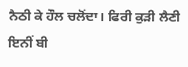ਨੈਠੀ ਕੇ ਹੌਲ ਚਲੋਂਦਾ। ਫਿਰੀ ਕੁੜੀ ਲੈਣੀ ਇਨੀਂ ਬੀ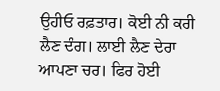ਉਹੀਓ ਰਫ਼ਤਾਰ। ਕੋਈ ਨੀ ਕਰੀ ਲੈਣ ਦੰਗ। ਲਾਈ ਲੈਣ ਦੇਰਾ ਆਪਣਾ ਚਰ। ਫਿਰ ਹੋਈ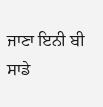ਜਾਣਾ ਇਨੀ ਬੀ ਸਾਡੇ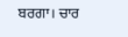ਬਰਗਾ। ਚਾਰ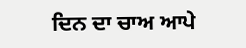ਦਿਨ ਦਾ ਚਾਅ ਆਪੇ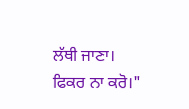ਲੱਥੀ ਜਾਣਾ। ਫਿਕਰ ਨਾ ਕਰੋ।"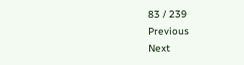83 / 239
Previous
Next